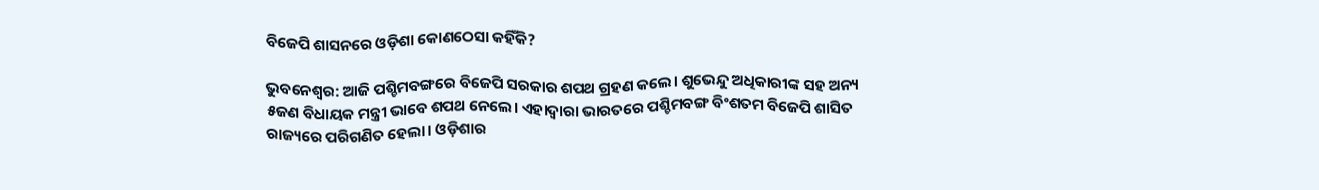ବିଜେପି ଶାସନରେ ଓଡ଼ିଶା କୋଣଠେସା କହିଁକି?

ଭୁବନେଶ୍ୱର: ଆଜି ପଶ୍ଚିମବଙ୍ଗରେ ବିଜେପି ସରକାର ଶପଥ ଗ୍ରହଣ କଲେ। ଶୁଭେନ୍ଦୁ ଅଧିକାରୀଙ୍କ ସହ ଅନ୍ୟ ୫ଜଣ ବିଧାୟକ ମନ୍ତ୍ରୀ ଭାବେ ଶପଥ ନେଲେ। ଏହାଦ୍ୱାରା ଭାରତରେ ପଶ୍ଚିମବଙ୍ଗ ବିଂଶତମ ବିଜେପି ଶାସିତ ରାଜ୍ୟରେ ପରିଗଣିତ ହେଲା। ଓଡ଼ିଶାର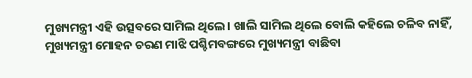ମୁଖ୍ୟମନ୍ତ୍ରୀ ଏହି ଉତ୍ସବରେ ସାମିଲ ଥିଲେ। ଖାଲି ସାମିଲ ଥିଲେ ବୋଲି କହିଲେ ଚଳିବ ନାହିଁ, ମୁଖ୍ୟମନ୍ତ୍ରୀ ମୋହନ ଚରଣ ମାଝି ପଶ୍ଚିମବଙ୍ଗରେ ମୁଖ୍ୟମନ୍ତ୍ରୀ ବାଛିବା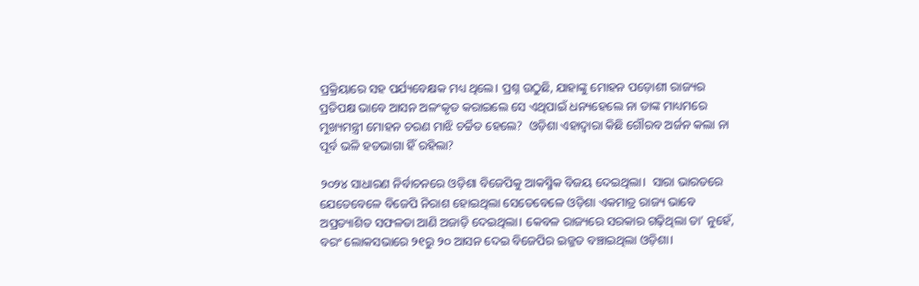ପ୍ରକ୍ରିୟାରେ ସହ ପର୍ଯ୍ୟବେକ୍ଷକ ମଧ୍ୟ ଥିଲେ। ପ୍ରଶ୍ନ ଉଠୁଛି, ଯାହାଙ୍କୁ ମୋହନ ପଡ଼ୋଶୀ ରାଜ୍ୟର ପ୍ରତିପକ୍ଷ ଭାବେ ଆସନ ଅଳଂକୃତ କରାଇଲେ ସେ ଏଥିପାଇଁ ଧନ୍ୟହେଲେ ନା ତାଙ୍କ ମାଧ୍ୟମରେ ମୁଖ୍ୟମନ୍ତ୍ରୀ ମୋହନ ଚରଣ ମାଝି ଚର୍ଚ୍ଚିତ ହେଲେ?  ଓଡ଼ିଶା ଏହାଦ୍ୱାରା କିଛି ଗୌରବ ଅର୍ଜନ କଲା ନା ପୂର୍ବ ଭଳି ହତଭାଗା ହିଁ ରହିଲା?

୨୦୨୪ ସାଧାରଣ ନିର୍ବାଚନରେ ଓଡ଼ିଶା ବିଜେପିକୁ ଆକସ୍ମିକ ବିଜୟ ଦେଇଥିଲା।  ସାରା ଭାରତରେ ଯେତେବେଳେ ବିଜେପି ନିରାଶ ହୋଇଥିଲା ସେତେବେଳେ ଓଡ଼ିଶା ଏକମାତ୍ର ରାଜ୍ୟ ଭାବେ ଅପ୍ରତ୍ୟାଶିତ ସଫଳତା ଆଣି ଅଜାଡ଼ି ଦେଇଥିଲା। କେବଳ ରାଜ୍ୟରେ ସରକାର ଗଢ଼ିଥିଲା ତା’ ନୁହେଁ, ବରଂ ଲୋକସଭାରେ ୨୧ରୁ ୨୦ ଆସନ ଦେଇ ବିଜେପିର ଇଜ୍ଜତ ବଞ୍ଚାଇଥିଲା ଓଡ଼ିଶା।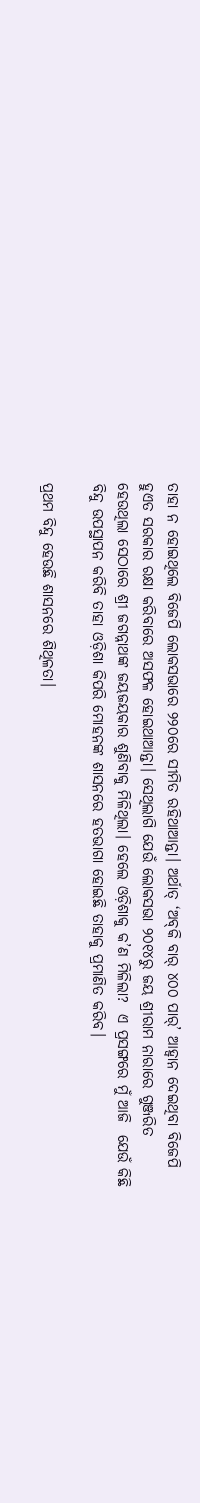ତାହା ନ ହୋଇଥିଲେ ବିଜେପି ଲୋକସଭାରେ ୨୨୦ରେ ସୀମିତ ରହିଥାଆନ୍ତା। ଅର୍ଥାତ୍‍ ‘ଅବ୍‍କି ବାର୍‍ ୪୦୦ ପାର୍‍’ ଆହ୍ୱାନ ଦେଇଥିବା ବିଜେପି ହୁଏତ ସରକାର ରକ୍ଷା କରିବାରେ ଅସଫଳ ହୋଇଥାଆନ୍ତା। ସେଥିଲାଗି ଯେଉଁ ଲୋକସଭା ୨୦୧୪ରୁ ଜୟ ଶ୍ରୀରାମ ନାରାରେ ଗୁଞ୍ଜରିତ ହେଉଥିଲା ସେଠାରେ ଶ୍ରୀ ଜଗନ୍ନାଥଙ୍କ ଜୟଜୟକାର ଶୁଣିବାକୁ ମିଳିଥିଲା। ହେଲେ ଓଡ଼ିଶାକୁ କ’ଣ ମିଳିଲା?  ଏ ପ୍ରସଙ୍ଗରେ ମୁଁ ଆଜି  ଯେଉଁ କିଛି ବିନ୍ଦୁ ଉପସ୍ଥାପନ କରିବି ତାହା ଓଡ଼ିଶା କିପରି ମୋହନଙ୍କ ଶାସନରେ ହତଭାଗା ହୋଇଛି ତାହାକୁ ପ୍ରମାଣିତ କରିବ।

ପ୍ରଥମ ବିନ୍ଦୁ ହେଉଛି ଶାସନରେ ଶିଥିଳତା।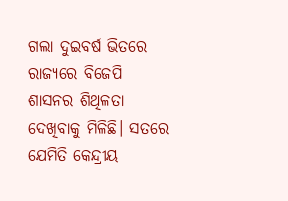ଗଲା ଦୁଇବର୍ଷ ଭିତରେ  ରାଜ୍ୟରେ ବିଜେପି ଶାସନର ଶିଥିଳତା ଦେଖିବାକୁ ମିଳିଛି। ସତରେ ଯେମିତି କେନ୍ଦ୍ରୀୟ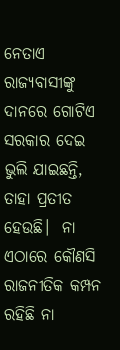ନେତାଏ ରାଜ୍ୟବାସୀଙ୍କୁ ଦାନରେ ଗୋଟିଏ ସରକାର ଦେଇ ଭୁଲି ଯାଇଛନ୍ତି, ତାହା ପ୍ରତୀତ ହେଉଛି।  ନା ଏଠାରେ କୌଣସି ରାଜନୀତିକ କମ୍ପନ ରହିଛି ନା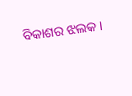ବିକାଶର ଝଲକ।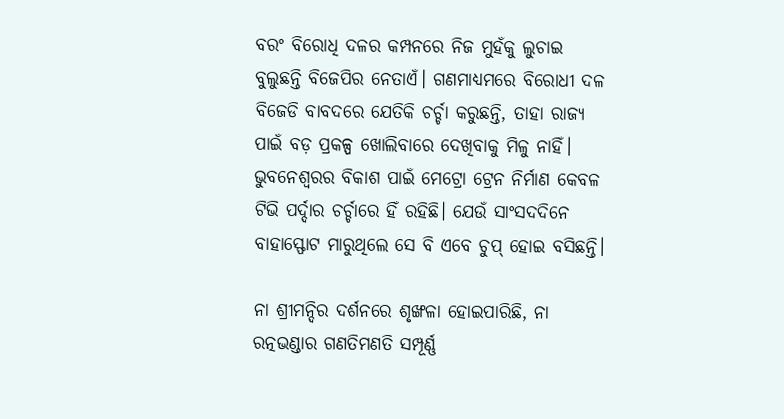ବରଂ ବିରୋଧି ଦଳର କମ୍ପନରେ ନିଜ ମୁହଁକୁ ଲୁଚାଇ ବୁଲୁଛନ୍ତି ବିଜେପିର ନେତାଏଁ। ଗଣମାଧ୍ୟମରେ ବିରୋଧୀ ଦଳ ବିଜେଡି ବାବଦରେ ଯେତିକି ଚର୍ଚ୍ଚା କରୁଛନ୍ତି, ତାହା ରାଜ୍ୟ ପାଇଁ ବଡ଼ ପ୍ରକଳ୍ପ ଖୋଲିବାରେ ଦେଖିବାକୁ ମିଳୁ ନାହିଁ। ଭୁବନେଶ୍ୱରର ବିକାଶ ପାଇଁ ମେଟ୍ରୋ ଟ୍ରେନ ନିର୍ମାଣ କେବଳ ଟିଭି ପର୍ଦ୍ଦାର ଚର୍ଚ୍ଚାରେ ହିଁ ରହିଛି। ଯେଉଁ ସାଂସଦଦିନେ ବାହାସ୍ଫୋଟ ମାରୁଥିଲେ ସେ ବି ଏବେ ଚୁପ୍‍ ହୋଇ ବସିଛନ୍ତି।

ନା ଶ୍ରୀମନ୍ଦିର ଦର୍ଶନରେ ଶୃଙ୍ଖଳା ହୋଇପାରିଛି, ନା ରତ୍ନଭଣ୍ଡାର ଗଣତିମଣତି ସମ୍ପୂର୍ଣ୍ଣ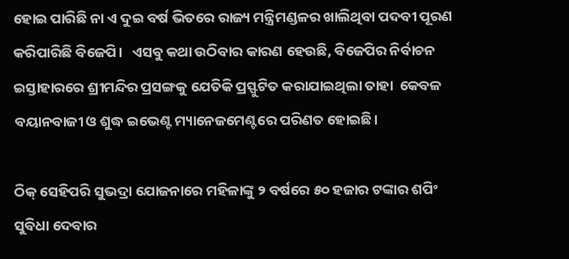ହୋଇ ପାରିଛି ନା ଏ ଦୁଇ ବର୍ଷ ଭିତରେ ରାଜ୍ୟ ମନ୍ତ୍ରିମଣ୍ଡଳର ଖାଲିଥିବା ପଦବୀ ପୂରଣ କରିପାରିଛି ବିଜେପି।   ଏସବୁ କଥା ଉଠିବାର କାରଣ ହେଉଛି, ବିଜେପିର ନିର୍ବାଚନ ଇସ୍ତାହାରରେ ଶ୍ରୀମନ୍ଦିର ପ୍ରସଙ୍ଗକୁ ଯେତିକି ପ୍ରସ୍ଫୁଟିତ କରାଯାଇଥିଲା ତାହା  କେବଳ ବୟାନବାଜୀ ଓ ଶୁଦ୍ଧ ଇଭେଣ୍ଟ ମ୍ୟାନେଜମେଣ୍ଟରେ ପରିଣତ ହୋଇଛି।

ଠିକ୍‍ ସେହିପରି ସୁଭଦ୍ରା ଯୋଜନାରେ ମହିଳାଙ୍କୁ ୨ ବର୍ଷରେ ୫୦ ହଜାର ଟଙ୍କାର ଶପିଂ ସୁବିଧା ଦେବାର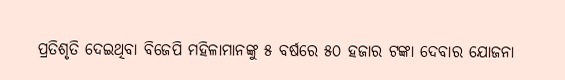ପ୍ରତିଶୃତି ଦେଇଥିବା ବିଜେପି ମହିଳାମାନଙ୍କୁ ୫ ବର୍ଷରେ ୫୦ ହଜାର ଟଙ୍କା ଦେବାର ଯୋଜନା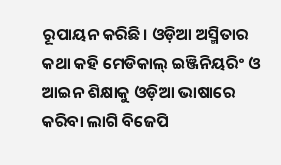ରୂପାୟନ କରିଛି। ଓଡ଼ିଆ ଅସ୍ମିତାର କଥା କହି ମେଡିକାଲ୍‍ ଇଞ୍ଜିନିୟରିଂ ଓ ଆଇନ ଶିକ୍ଷାକୁ ଓଡ଼ିଆ ଭାଷାରେ କରିବା ଲାଗି ବିଜେପି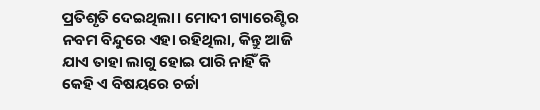ପ୍ରତିଶୃତି ଦେଇଥିଲା। ମୋଦୀ ଗ୍ୟାରେଣ୍ଟିର ନବମ ବିନ୍ଦୁରେ ଏହା ରହିଥିଲା, କିନ୍ତୁ ଆଜି ଯାଏ ତାହା ଲାଗୁ ହୋଇ ପାରି ନାହିଁ କି କେହି ଏ ବିଷୟରେ ଚର୍ଚ୍ଚା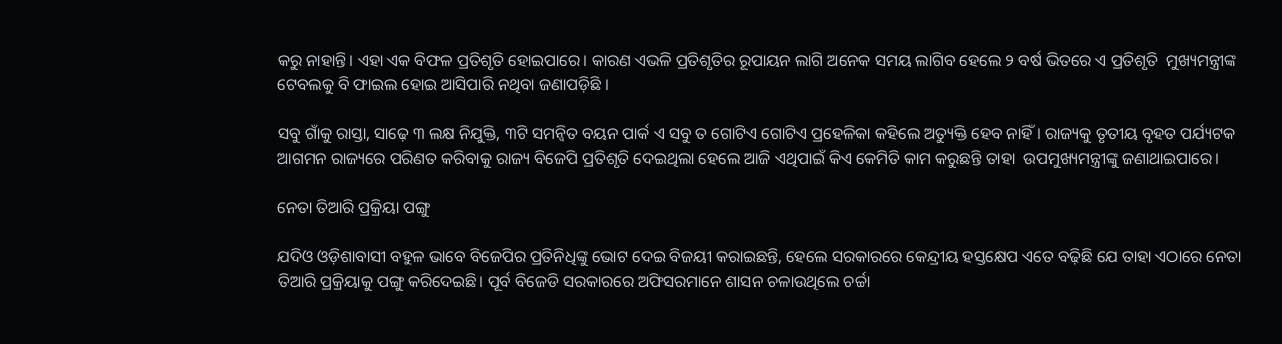କରୁ ନାହାନ୍ତି। ଏହା ଏକ ବିଫଳ ପ୍ରତିଶୃତି ହୋଇପାରେ। କାରଣ ଏଭଳି ପ୍ରତିଶୃତିର ରୂପାୟନ ଲାଗି ଅନେକ ସମୟ ଲାଗିବ ହେଲେ ୨ ବର୍ଷ ଭିତରେ ଏ ପ୍ରତିଶୃତି  ମୁଖ୍ୟମନ୍ତ୍ରୀଙ୍କ ଟେବଲକୁ ବି ଫାଇଲ ହୋଇ ଆସିପାରି ନଥିବା ଜଣାପଡ଼ିଛି ।

ସବୁ ଗାଁକୁ ରାସ୍ତା, ସାଢ଼େ ୩ ଲକ୍ଷ ନିଯୁକ୍ତି, ୩ଟି ସମନ୍ୱିତ ବୟନ ପାର୍କ ଏ ସବୁ ତ ଗୋଟିଏ ଗୋଟିଏ ପ୍ରହେଳିକା କହିଲେ ଅତ୍ୟୁକ୍ତି ହେବ ନାହିଁ। ରାଜ୍ୟକୁ ତୃତୀୟ ବୃହତ ପର୍ଯ୍ୟଟକ ଆଗମନ ରାଜ୍ୟରେ ପରିଣତ କରିବାକୁ ରାଜ୍ୟ ବିଜେପି ପ୍ରତିଶୃତି ଦେଇଥିଲା ହେଲେ ଆଜି ଏଥିପାଇଁ କିଏ କେମିତି କାମ କରୁଛନ୍ତି ତାହା  ଉପମୁଖ୍ୟମନ୍ତ୍ରୀଙ୍କୁ ଜଣାଥାଇପାରେ।

ନେତା ତିଆରି ପ୍ରକ୍ରିୟା ପଙ୍ଗୁ

ଯଦିଓ ଓଡ଼ିଶାବାସୀ ବହୁଳ ଭାବେ ବିଜେପିର ପ୍ରତିନିଧିଙ୍କୁ ଭୋଟ ଦେଇ ବିଜୟୀ କରାଇଛନ୍ତି, ହେଲେ ସରକାରରେ କେନ୍ଦ୍ରୀୟ ହସ୍ତକ୍ଷେପ ଏତେ ବଢ଼ିଛି ଯେ ତାହା ଏଠାରେ ନେତା ତିଆରି ପ୍ରକ୍ରିୟାକୁ ପଙ୍ଗୁ କରିଦେଇଛି। ପୂର୍ବ ବିଜେଡି ସରକାରରେ ଅଫିସରମାନେ ଶାସନ ଚଳାଉଥିଲେ ଚର୍ଚ୍ଚା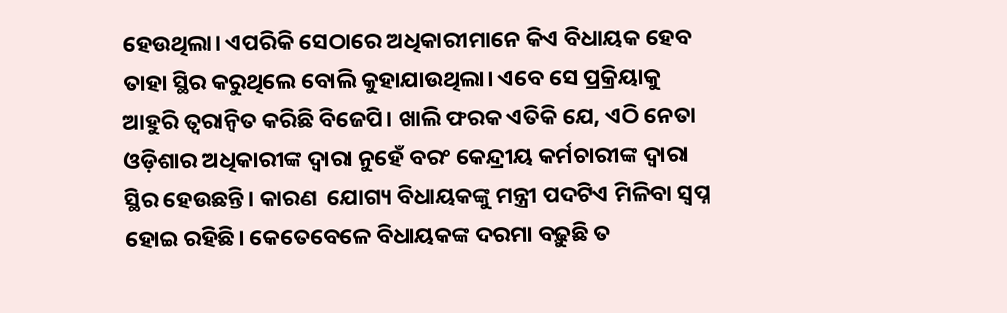ହେଉଥିଲା। ଏପରିକି ସେଠାରେ ଅଧିକାରୀମାନେ କିଏ ବିଧାୟକ ହେବ ତାହା ସ୍ଥିର କରୁଥିଲେ ବୋଲି କୁହାଯାଉଥିଲା। ଏବେ ସେ ପ୍ରକ୍ରିୟାକୁ ଆହୁରି ତ୍ୱରାନ୍ୱିତ କରିଛି ବିଜେପି। ଖାଲି ଫରକ ଏତିକି ଯେ, ଏଠି ନେତା ଓଡ଼ିଶାର ଅଧିକାରୀଙ୍କ ଦ୍ୱାରା ନୁହେଁ ବରଂ କେନ୍ଦ୍ରୀୟ କର୍ମଚାରୀଙ୍କ ଦ୍ୱାରା ସ୍ଥିର ହେଉଛନ୍ତି। କାରଣ  ଯୋଗ୍ୟ ବିଧାୟକଙ୍କୁ ମନ୍ତ୍ରୀ ପଦଟିଏ ମିଳିବା ସ୍ୱପ୍ନ ହୋଇ ରହିଛି। କେତେବେଳେ ବିଧାୟକଙ୍କ ଦରମା ବଢ଼ୁଛି ତ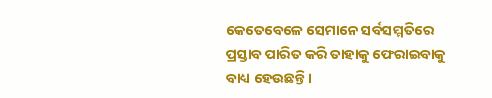କେତେବେଳେ ସେମାନେ ସର୍ବସମ୍ମତିରେ ପ୍ରସ୍ତାବ ପାରିତ କରି ତାହାକୁ ଫେରାଇବାକୁ ବାଧ୍ୟ ହେଉଛନ୍ତି।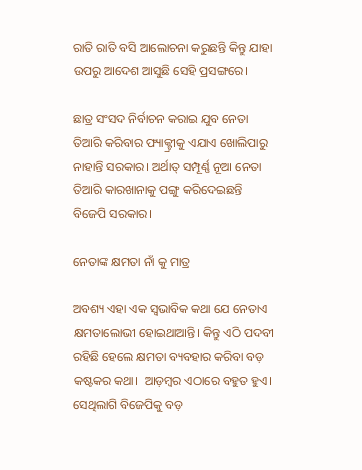ରାତି ରାତି ବସି ଆଲୋଚନା କରୁଛନ୍ତି କିନ୍ତୁ ଯାହା ଉପରୁ ଆଦେଶ ଆସୁଛି ସେହି ପ୍ରସଙ୍ଗରେ।

ଛାତ୍ର ସଂସଦ ନିର୍ବାଚନ କରାଇ ଯୁବ ନେତା ତିଆରି କରିବାର ଫ୍ୟାକ୍ଟ୍ରୀକୁ ଏଯାଏ ଖୋଲିପାରୁ ନାହାନ୍ତି ସରକାର। ଅର୍ଥାତ୍‍ ସମ୍ପୂର୍ଣ୍ଣ ନୂଆ ନେତା ତିଆରି କାରଖାନାକୁ ପଙ୍ଗୁ କରିଦେଇଛନ୍ତି ବିଜେପି ସରକାର।

ନେତାଙ୍କ କ୍ଷମତା ନାଁ କୁ ମାତ୍ର

ଅବଶ୍ୟ ଏହା ଏକ ସ୍ୱଭାବିକ କଥା ଯେ ନେତାଏ କ୍ଷମତାଲୋଭୀ ହୋଇଥାଆନ୍ତି। କିନ୍ତୁ ଏଠି ପଦବୀ ରହିଛି ହେଲେ କ୍ଷମତା ବ୍ୟବହାର କରିବା ବଡ଼ କଷ୍ଟକର କଥା।  ଆଡ଼ମ୍ବର ଏଠାରେ ବହୁତ ହୁଏ।  ସେଥିଲାଗି ବିଜେପିକୁ ବଡ଼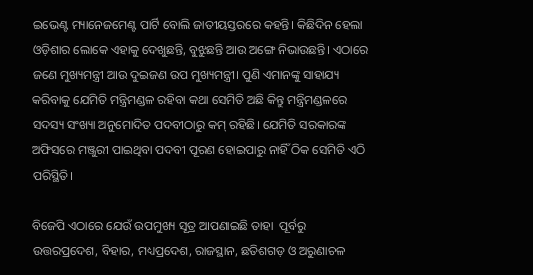ଇଭେଣ୍ଟ ମ୍ୟାନେଜମେଣ୍ଟ ପାର୍ଟି ବୋଲି ଜାତୀୟସ୍ତରରେ କହନ୍ତି। କିଛିଦିନ ହେଲା ଓଡ଼ିଶାର ଲୋକେ ଏହାକୁ ଦେଖୁଛନ୍ତି, ବୁଝୁଛନ୍ତି ଆଉ ଅଙ୍ଗେ ନିଭାଉଛନ୍ତି। ଏଠାରେ ଜଣେ ମୁଖ୍ୟମନ୍ତ୍ରୀ ଆଉ ଦୁଇଜଣ ଉପ ମୁଖ୍ୟମନ୍ତ୍ରୀ। ପୁଣି ଏମାନଙ୍କୁ ସାହାଯ୍ୟ କରିବାକୁ ଯେମିତି ମନ୍ତ୍ରିମଣ୍ଡଳ ରହିବା କଥା ସେମିତି ଅଛି କିନ୍ତୁ ମନ୍ତ୍ରିମଣ୍ଡଳରେ ସଦସ୍ୟ ସଂଖ୍ୟା ଅନୁମୋଦିତ ପଦବୀଠାରୁ କମ୍‍ ରହିଛି। ଯେମିତି ସରକାରଙ୍କ ଅଫିସରେ ମଞ୍ଜୁରୀ ପାଇଥିବା ପଦବୀ ପୂରଣ ହୋଇପାରୁ ନାହିଁ ଠିକ ସେମିତି ଏଠି ପରିସ୍ଥିତି।

ବିଜେପି ଏଠାରେ ଯେଉଁ ଉପମୁଖ୍ୟ ସୂତ୍ର ଆପଣାଇଛି ତାହା  ପୂର୍ବରୁ ଉତ୍ତରପ୍ରଦେଶ, ବିହାର, ମଧ୍ୟପ୍ରଦେଶ, ରାଜସ୍ଥାନ, ଛତିଶଗଡ଼ ଓ ଅରୁଣାଚଳ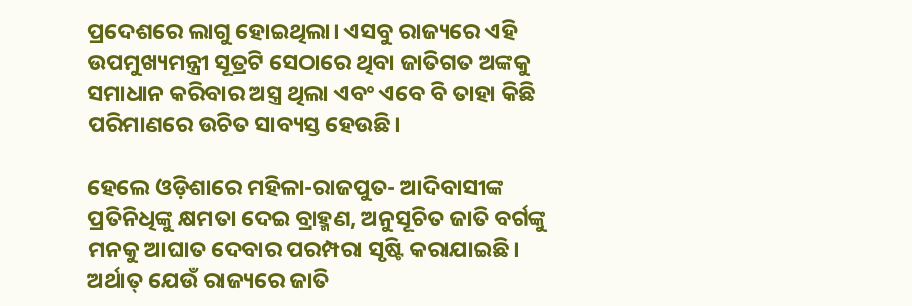ପ୍ରଦେଶରେ ଲାଗୁ ହୋଇଥିଲା। ଏସବୁ ରାଜ୍ୟରେ ଏହି ଉପମୁଖ୍ୟମନ୍ତ୍ରୀ ସୂତ୍ରଟି ସେଠାରେ ଥିବା ଜାତିଗତ ଅଙ୍କକୁ ସମାଧାନ କରିବାର ଅସ୍ତ୍ର ଥିଲା ଏବଂ ଏବେ ବି ତାହା କିଛି ପରିମାଣରେ ଉଚିତ ସାବ୍ୟସ୍ତ ହେଉଛି।

ହେଲେ ଓଡ଼ିଶାରେ ମହିଳା-ରାଜପୁତ- ଆଦିବାସୀଙ୍କ ପ୍ରତିନିଧିଙ୍କୁ କ୍ଷମତା ଦେଇ ବ୍ରାହ୍ମଣ, ଅନୁସୂଚିତ ଜାତି ବର୍ଗଙ୍କୁ ମନକୁ ଆଘାତ ଦେବାର ପରମ୍ପରା ସୃଷ୍ଟି କରାଯାଇଛି। ଅର୍ଥାତ୍‍ ଯେଉଁ ରାଜ୍ୟରେ ଜାତି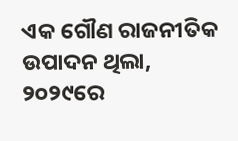ଏକ ଗୌଣ ରାଜନୀତିକ ଉପାଦନ ଥିଲା, ୨୦୨୯ରେ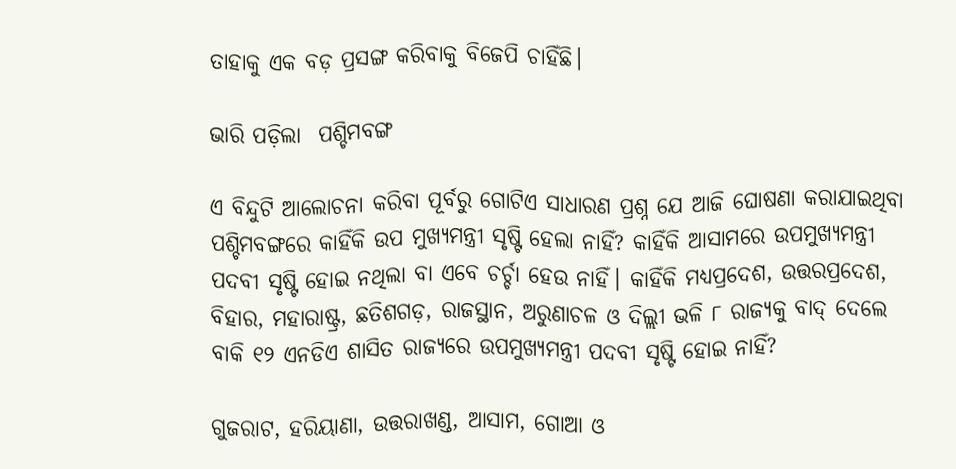ତାହାକୁ ଏକ ବଡ଼ ପ୍ରସଙ୍ଗ କରିବାକୁ ବିଜେପି ଚାହିଁଛି।

ଭାରି ପଡ଼ିଲା  ପଶ୍ଚିମବଙ୍ଗ

ଏ ବିନ୍ଦୁଟି ଆଲୋଚନା କରିବା ପୂର୍ବରୁ ଗୋଟିଏ ସାଧାରଣ ପ୍ରଶ୍ନ ଯେ ଆଜି ଘୋଷଣା କରାଯାଇଥିବା ପଶ୍ଚିମବଙ୍ଗରେ କାହିଁକି ଉପ ମୁଖ୍ୟମନ୍ତ୍ରୀ ସୃଷ୍ଟି ହେଲା ନାହିଁ? କାହିଁକି ଆସାମରେ ଉପମୁଖ୍ୟମନ୍ତ୍ରୀ ପଦବୀ ସୃଷ୍ଟି ହୋଇ ନଥିଲା ବା ଏବେ ଚର୍ଚ୍ଚା ହେଉ ନାହିଁ। କାହିଁକି ମଧ୍ୟପ୍ରଦେଶ, ଉତ୍ତରପ୍ରଦେଶ, ବିହାର, ମହାରାଷ୍ଟ୍ର, ଛତିଶଗଡ଼, ରାଜସ୍ଥାନ, ଅରୁଣାଚଳ ଓ ଦିଲ୍ଲୀ ଭଳି ୮ ରାଜ୍ୟକୁ ବାଦ୍‍ ଦେଲେ ବାକି ୧୨ ଏନଡିଏ ଶାସିତ ରାଜ୍ୟରେ ଉପମୁଖ୍ୟମନ୍ତ୍ରୀ ପଦବୀ ସୃଷ୍ଟି ହୋଇ ନାହିଁ?

ଗୁଜରାଟ, ହରିୟାଣା, ଉତ୍ତରାଖଣ୍ଡ, ଆସାମ, ଗୋଆ ଓ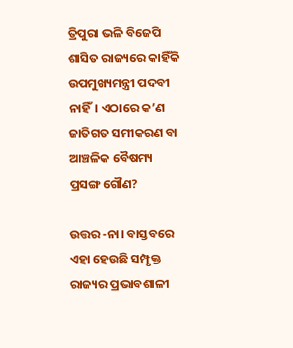ତ୍ରିପୁରା ଭଳି ବିଜେପି ଶାସିତ ରାଜ୍ୟରେ କାହିଁକି ଉପମୁଖ୍ୟମନ୍ତ୍ରୀ ପଦବୀ ନାହିଁ। ଏଠାରେ କ’ଣ ଜାତିଗତ ସମୀକରଣ ବା ଆଞ୍ଚଳିକ ବୈଷମ୍ୟ ପ୍ରସଙ୍ଗ ଗୌଣ?

ଉତ୍ତର -ନା। ବାସ୍ତବରେ ଏହା ହେଉଛି ସମ୍ପୃକ୍ତ ରାଜ୍ୟର ପ୍ରଭାବଶାଳୀ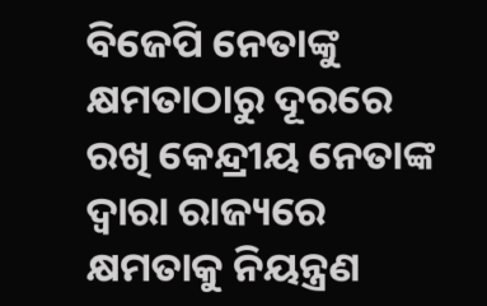ବିଜେପି ନେତାଙ୍କୁ କ୍ଷମତାଠାରୁ ଦୂରରେ ରଖି କେନ୍ଦ୍ରୀୟ ନେତାଙ୍କ ଦ୍ୱାରା ରାଜ୍ୟରେ କ୍ଷମତାକୁ ନିୟନ୍ତ୍ରଣ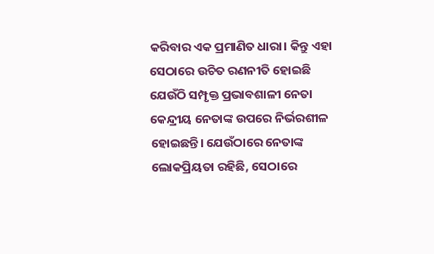କରିବାର ଏକ ପ୍ରମାଣିତ ଧାରା। କିନ୍ତୁ ଏହା ସେଠାରେ ଉଚିତ ରଣନୀତି ହୋଇଛି ଯେଉଁଠି ସମ୍ପୃକ୍ତ ପ୍ରଭାବଶାଳୀ ନେତା କେନ୍ଦ୍ରୀୟ ନେତାଙ୍କ ଉପରେ ନିର୍ଭରଶୀଳ ହୋଇଛନ୍ତି। ଯେଉଁଠାରେ ନେତାଙ୍କ ଲୋକପ୍ରିୟତା ରହିଛି, ସେଠାରେ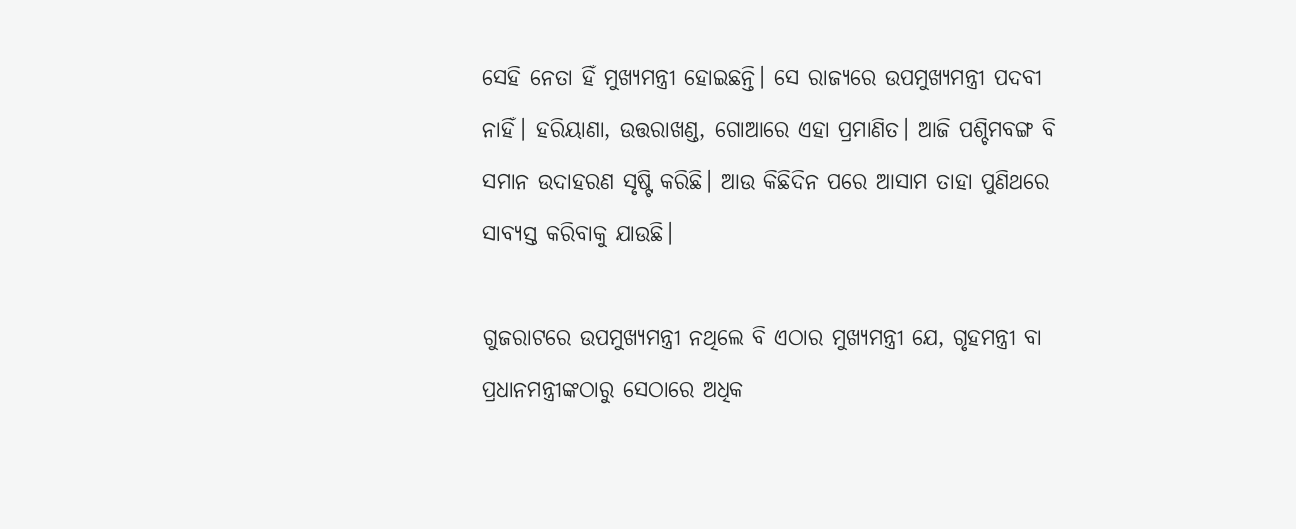ସେହି ନେତା ହିଁ ମୁଖ୍ୟମନ୍ତ୍ରୀ ହୋଇଛନ୍ତି। ସେ ରାଜ୍ୟରେ ଉପମୁଖ୍ୟମନ୍ତ୍ରୀ ପଦବୀ ନାହିଁ। ହରିୟାଣା, ଉତ୍ତରାଖଣ୍ଡ, ଗୋଆରେ ଏହା ପ୍ରମାଣିତ। ଆଜି ପଶ୍ଚିମବଙ୍ଗ ବି ସମାନ ଉଦାହରଣ ସୃଷ୍ଟି କରିଛି। ଆଉ କିଛିଦିନ ପରେ ଆସାମ ତାହା ପୁଣିଥରେ ସାବ୍ୟସ୍ତ କରିବାକୁ ଯାଉଛି।

ଗୁଜରାଟରେ ଉପମୁଖ୍ୟମନ୍ତ୍ରୀ ନଥିଲେ ବି ଏଠାର ମୁଖ୍ୟମନ୍ତ୍ରୀ ଯେ, ଗୃହମନ୍ତ୍ରୀ ବା ପ୍ରଧାନମନ୍ତ୍ରୀଙ୍କଠାରୁ ସେଠାରେ ଅଧିକ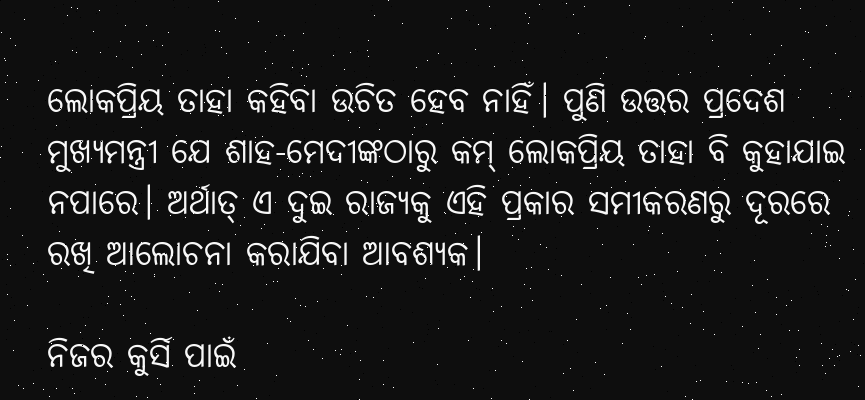ଲୋକପ୍ରିୟ ତାହା କହିବା ଉଚିତ ହେବ ନାହିଁ। ପୁଣି ଉତ୍ତର ପ୍ରଦେଶ ମୁଖ୍ୟମନ୍ତ୍ରୀ ଯେ ଶାହ-ମେଦୀଙ୍କଠାରୁ କମ୍‍ ଲୋକପ୍ରିୟ ତାହା ବି କୁହାଯାଇ ନପାରେ। ଅର୍ଥାତ୍‍ ଏ ଦୁଇ ରାଜ୍ୟକୁ ଏହି ପ୍ରକାର ସମୀକରଣରୁ ଦୂରରେ ରଖି ଆଲୋଚନା କରାଯିବା ଆବଶ୍ୟକ।

ନିଜର କୁର୍ସି ପାଇଁ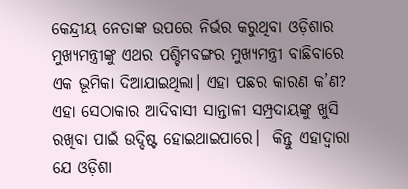କେନ୍ଦ୍ରୀୟ ନେତାଙ୍କ ଉପରେ ନିର୍ଭର କରୁଥିବା ଓଡ଼ିଶାର ମୁଖ୍ୟମନ୍ତ୍ରୀଙ୍କୁ ଏଥର ପଶ୍ଚିମବଙ୍ଗର ମୁଖ୍ୟମନ୍ତ୍ରୀ ବାଛିବାରେ ଏକ ଭୂମିକା ଦିଆଯାଇଥିଲା। ଏହା ପଛର କାରଣ କ’ଣ? ଏହା ସେଠାକାର ଆଦିବାସୀ ସାନ୍ତାଳୀ ସମ୍ପ୍ରଦାୟଙ୍କୁ ଖୁସି ରଖିବା ପାଇଁ ଉଦ୍ଦିଷ୍ଟ ହୋଇଥାଇପାରେ।  କିନ୍ତୁ ଏହାଦ୍ୱାରା ଯେ ଓଡ଼ିଶା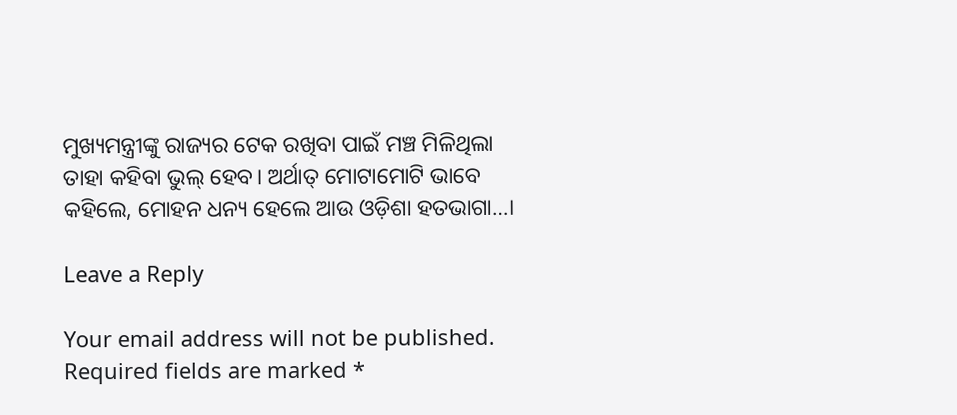ମୁଖ୍ୟମନ୍ତ୍ରୀଙ୍କୁ ରାଜ୍ୟର ଟେକ ରଖିବା ପାଇଁ ମଞ୍ଚ ମିଳିଥିଲା ତାହା କହିବା ଭୁଲ୍‍ ହେବ। ଅର୍ଥାତ୍‍ ମୋଟାମୋଟି ଭାବେ କହିଲେ, ମୋହନ ଧନ୍ୟ ହେଲେ ଆଉ ଓଡ଼ିଶା ହତଭାଗା…।

Leave a Reply

Your email address will not be published. Required fields are marked *